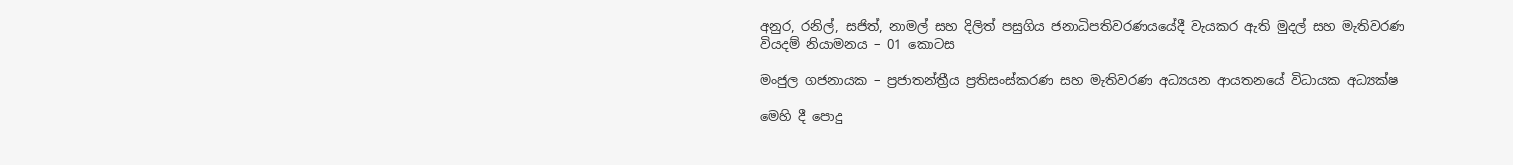අනුර, රනිල්, සජිත්, නාමල් සහ දිලිත් පසුගිය ජනාධිපතිවරණයයේදී වැයකර ඇති මුදල් සහ මැතිවරණ වියදම් නියාමනය – 01 කොටස

මංජුල ගජනායක – ප්‍රජාතන්ත්‍රීය ප්‍රතිසංස්කරණ සහ මැතිවරණ අධ්‍යයන ආයතනයේ විධායක අධ්‍යක්ෂ

මෙහි දී පොදු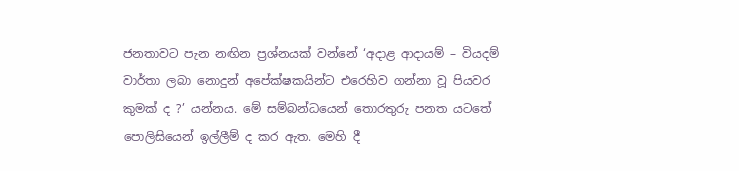ජනතාවට පැන නඟින ප්‍රශ්නයක් වන්නේ ‘අදාළ ආදායම් – වියදම් වාර්තා ලබා නොදුන් අපේක්ෂකයින්ට එරෙහිව ගන්නා වූ පියවර කුමක් ද ?’ යන්නය. මේ සම්බන්ධයෙන් තොරතුරු පනත යටතේ පොලිසියෙන් ඉල්ලීම් ද කර ඇත. මෙහි දී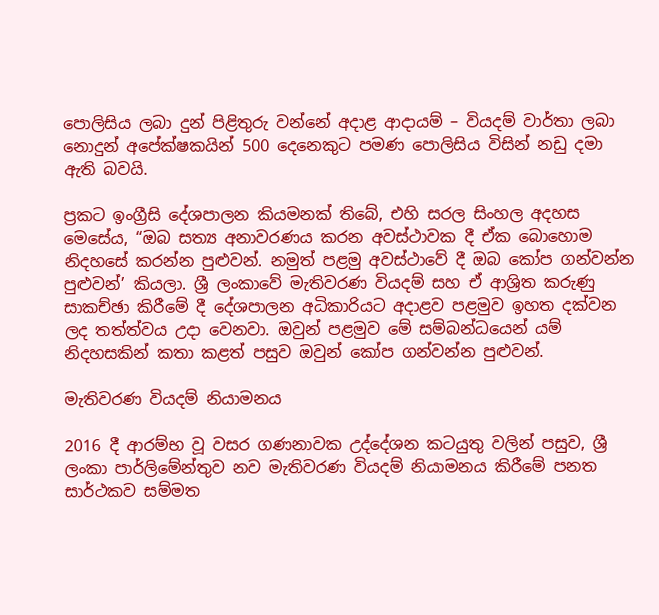පොලිසිය ලබා දුන් පිළිතුරු වන්නේ අදාළ ආදායම් – වියදම් වාර්තා ලබා නොදුන් අපේක්ෂකයින් 500 දෙනෙකුට පමණ පොලිසිය විසින් නඩු දමා ඇති බවයි.

ප්‍රකට ඉංග්‍රීසි දේශපාලන කියමනක් තිබේ, එහි සරල සිංහල අදහස මෙසේය, “ඔබ සත්‍ය අනාවරණය කරන අවස්ථාවක දී ඒක බොහොම නිදහසේ කරන්න පුළුවන්. නමුත් පළමු අවස්ථාවේ දී ඔබ කෝප ගන්වන්න පුළුවන්’ කියලා. ශ්‍රී ලංකාවේ මැතිවරණ වියදම් සහ ඒ ආශ්‍රිත කරුණු සාකච්ඡා කිරීමේ දී දේශපාලන අධිකාරියට අදාළව පළමුව ඉහත දක්වන ලද තත්ත්වය උදා වෙනවා. ඔවුන් පළමුව මේ සම්බන්ධයෙන් යම් නිදහසකින් කතා කළත් පසුව ඔවුන් කෝප ගන්වන්න පුළුවන්.

මැතිවරණ වියදම් නියාමනය

2016 දී ආරම්භ වූ වසර ගණනාවක උද්දේශන කටයුතු වලින් පසුව, ශ්‍රී ලංකා පාර්ලිමේන්තුව නව මැතිවරණ වියදම් නියාමනය කිරීමේ පනත සාර්ථකව සම්මත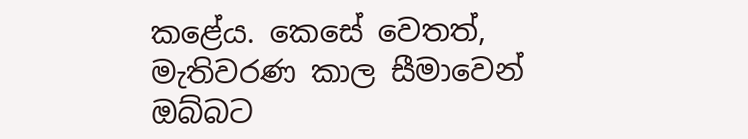කළේය. කෙසේ වෙතත්, මැතිවරණ කාල සීමාවෙන් ඔබ්බට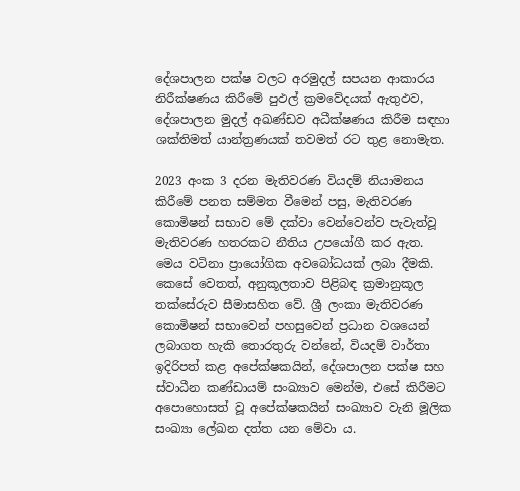දේශපාලන පක්ෂ වලට අරමුදල් සපයන ආකාරය නිරීක්ෂණය කිරීමේ පුඵල් ක්‍රමවේදයක් ඇතුඵව, දේශපාලන මුදල් අඛණ්ඩව අධීක්ෂණය කිරීම සඳහා ශක්තිමත් යාන්ත්‍රණයක් තවමත් රට තුළ නොමැත.

2023 අංක 3 දරන මැතිවරණ වියදම් නියාමනය කිරීමේ පනත සම්මත වීමෙන් පසු, මැතිවරණ කොමිෂන් සභාව මේ දක්වා වෙන්වෙන්ව පැවැත්වූ මැතිවරණ හතරකට නීතිය උපයෝගී කර ඇත. මෙය වටිනා ප්‍රායෝගික අවබෝධයක් ලබා දීමකි. කෙසේ වෙතත්, අනුකූලතාව පිළිබඳ ක්‍රමානුකූල තක්සේරුව සීමාසහිත වේ. ශ්‍රී ලංකා මැතිවරණ කොමිෂන් සභාවෙන් පහසුවෙන් ප්‍රධාන වශයෙන් ලබාගත හැකි තොරතුරු වන්නේ, වියදම් වාර්තා ඉදිරිපත් කළ අපේක්ෂකයින්, දේශපාලන පක්ෂ සහ ස්වාධීන කණ්ඩායම් සංඛ්‍යාව මෙන්ම, එසේ කිරීමට අපොහොසත් වූ අපේක්ෂකයින් සංඛ්‍යාව වැනි මූලික සංඛ්‍යා ලේඛන දත්ත යන මේවා ය.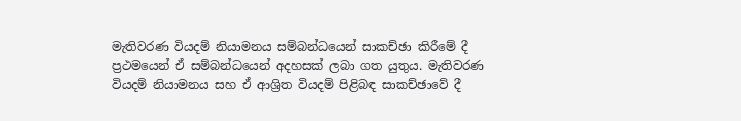මැතිවරණ වියදම් නියාමනය සම්බන්ධයෙන් සාකච්ඡා කිරීමේ දී ප්‍රථමයෙන් ඒ සම්බන්ධයෙන් අදහසක් ලබා ගත යුතුය. මැතිවරණ වියදම් නියාමනය සහ ඒ ආශ්‍රිත වියදම් පිළිබඳ සාකච්ඡාවේ දී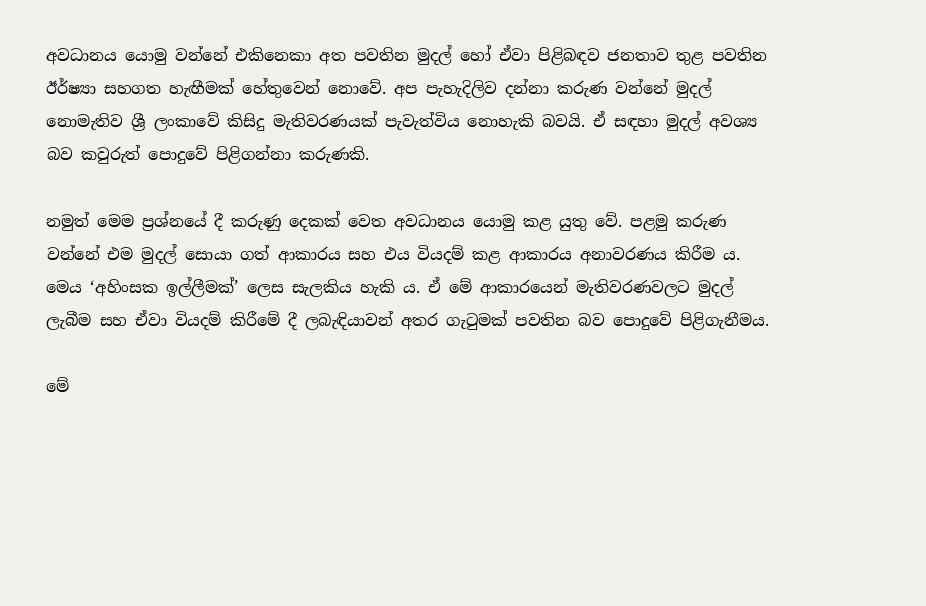අවධානය යොමු වන්නේ එකිනෙකා අත පවතින මුදල් හෝ ඒවා පිළිබඳව ජනතාව තුළ පවතින  ඊර්ෂ්‍යා සහගත හැඟීමක් හේතුවෙන් නොවේ. අප පැහැදිලිව දන්නා කරුණ වන්නේ මුදල් නොමැතිව ශ්‍රී ලංකාවේ කිසිදු මැතිවරණයක් පැවැත්විය නොහැකි බවයි. ඒ සඳහා මුදල් අවශ්‍ය බව කවුරුත් පොදුවේ පිළිගන්නා කරුණකි.

නමුත් මෙම ප්‍රශ්නයේ දී කරුණු දෙකක් වෙත අවධානය යොමු කළ යුතු වේ. පළමු කරුණ වන්නේ එම මුදල් සොයා ගත් ආකාරය සහ එය වියදම් කළ ආකාරය අනාවරණය කිරීම ය. මෙය ‘අහිංසක ඉල්ලීමක්’ ලෙස සැලකිය හැකි ය. ඒ මේ ආකාරයෙන් මැතිවරණවලට මුදල් ලැබීම සහ ඒවා වියදම් කිරීමේ දී ලබැඳියාවන් අතර ගැටුමක් පවතින බව පොදුවේ පිළිගැනීමය.

මේ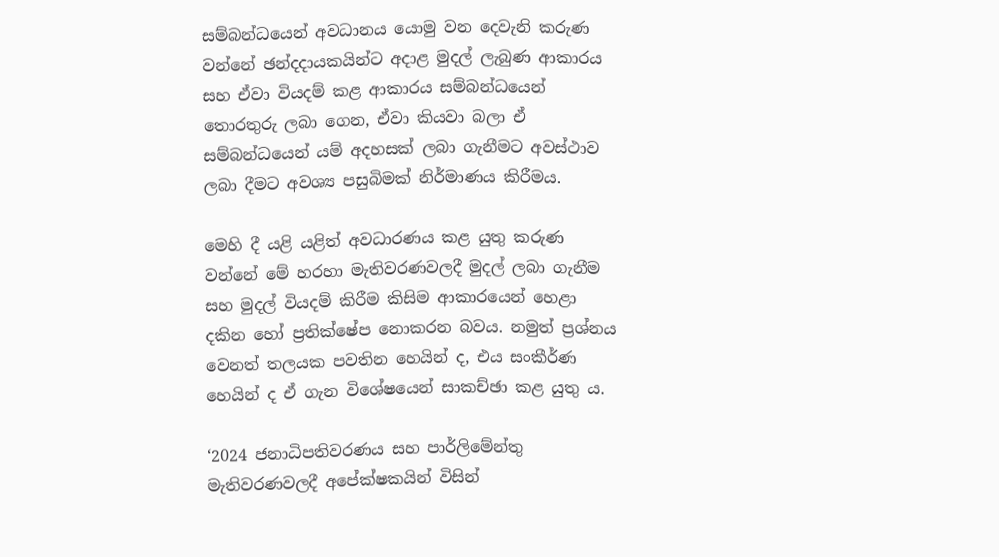සම්බන්ධයෙන් අවධානය යොමු වන දෙවැනි කරුණ වන්නේ ඡන්දදායකයින්ට අදාළ මුදල් ලැබුණ ආකාරය සහ ඒවා වියදම් කළ ආකාරය සම්බන්ධයෙන් තොරතුරු ලබා ගෙන, ඒවා කියවා බලා ඒ සම්බන්ධයෙන් යම් අදහසක් ලබා ගැනීමට අවස්ථාව ලබා දීමට අවශ්‍ය පසුබිමක් නිර්මාණය කිරීමය.

මෙහි දී යළි යළිත් අවධාරණය කළ යුතු කරුණ වන්නේ මේ හරහා මැතිවරණවලදී මුදල් ලබා ගැනීම සහ මුදල් වියදම් කිරීම කිසිම ආකාරයෙන් හෙළා දකින හෝ ප්‍රතික්ෂේප නොකරන බවය. නමුත් ප්‍රශ්නය වෙනත් තලයක පවතින හෙයින් ද, එය සංකීර්ණ හෙයින් ද ඒ ගැන විශේෂයෙන් සාකච්ඡා කළ යුතු ය.

‘2024 ජනාධිපතිවරණය සහ පාර්ලිමේන්තු මැතිවරණවලදී අපේක්ෂකයින් විසින්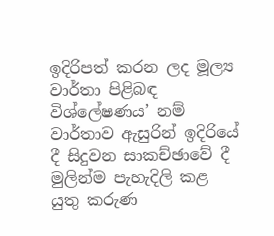ඉදිරිපත් කරන ලද මූල්‍ය වාර්තා පිළිබඳ විශ්ලේෂණය’ නම් වාර්තාව ඇසුරින් ඉදිරියේ දී සිදුවන සාකච්ඡාවේ දී මුලින්ම පැහැදිලි කළ යුතු කරුණ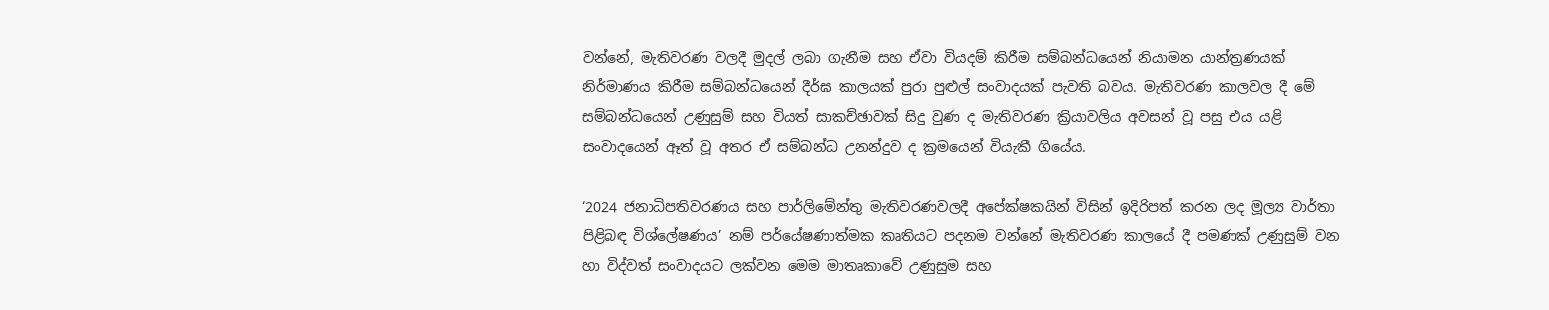වන්නේ, මැතිවරණ වලදී මුදල් ලබා ගැනීම සහ ඒවා වියදම් කිරීම සම්බන්ධයෙන් නියාමන යාන්ත්‍රණයක් නිර්මාණය කිරීම සම්බන්ධයෙන් දීර්ඝ කාලයක් පුරා පුළුල් සංවාදයක් පැවති බවය. මැතිවරණ කාලවල දී මේ සම්බන්ධයෙන් උණුසුම් සහ වියත් සාකච්ඡාවක් සිදු වුණ ද මැතිවරණ ක්‍රියාවලිය අවසන් වූ පසු එය යළි සංවාදයෙන් ඈත් වූ අතර ඒ සම්බන්ධ උනන්දුව ද ක්‍රමයෙන් වියැකී ගියේය.

‘2024 ජනාධිපතිවරණය සහ පාර්ලිමේන්තු මැතිවරණවලදී අපේක්ෂකයින් විසින් ඉදිරිපත් කරන ලද මූල්‍ය වාර්තා පිළිබඳ විශ්ලේෂණය’ නම් පර්යේෂණාත්මක කෘතියට පදනම වන්නේ මැතිවරණ කාලයේ දී පමණක් උණුසුම් වන හා විද්වත් සංවාදයට ලක්වන මෙම මාතෘකාවේ උණුසුම සහ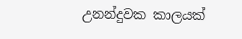උනන්දුවක කාලයක්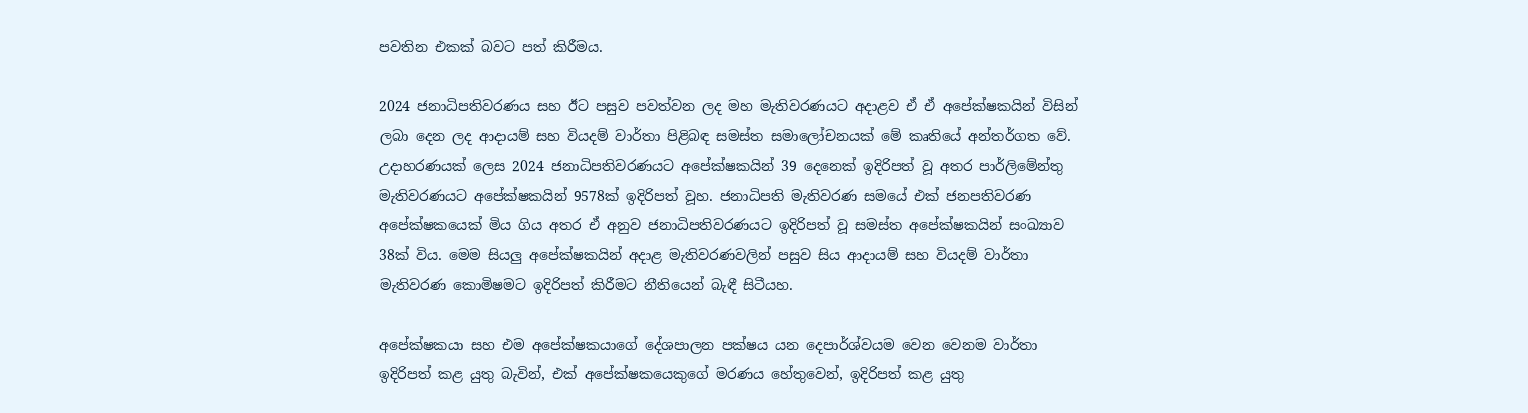පවතින එකක් බවට පත් කිරීමය.

2024 ජනාධිපතිවරණය සහ ඊට පසුව පවත්වන ලද මහ මැතිවරණයට අදාළව ඒ ඒ අපේක්ෂකයින් විසින් ලබා දෙන ලද ආදායම් සහ වියදම් වාර්තා පිළිබඳ සමස්ත සමාලෝචනයක් මේ කෘතියේ අන්තර්ගත වේ. උදාහරණයක් ලෙස 2024 ජනාධිපතිවරණයට අපේක්ෂකයින් 39 දෙනෙක් ඉදිරිපත් වූ අතර පාර්ලිමේන්තු මැතිවරණයට අපේක්ෂකයින් 9578ක් ඉදිරිපත් වූහ. ජනාධිපති මැතිවරණ සමයේ එක් ජනපතිවරණ අපේක්ෂකයෙක් මිය ගිය අතර ඒ අනුව ජනාධිපතිවරණයට ඉදිරිපත් වූ සමස්ත අපේක්ෂකයින් සංඛ්‍යාව 38ක් විය. මෙම සියලු අපේක්ෂකයින් අදාළ මැතිවරණවලින් පසුව සිය ආදායම් සහ වියදම් වාර්තා මැතිවරණ කොමිෂමට ඉදිරිපත් කිරීමට නීතියෙන් බැඳී සිටීයහ.

අපේක්ෂකයා සහ එම අපේක්ෂකයාගේ දේශපාලන පක්ෂය යන දෙපාර්ශ්වයම වෙන වෙනම වාර්තා ඉදිරිපත් කළ යුතු බැවින්, එක් අපේක්ෂකයෙකුගේ මරණය හේතුවෙන්, ඉදිරිපත් කළ යුතු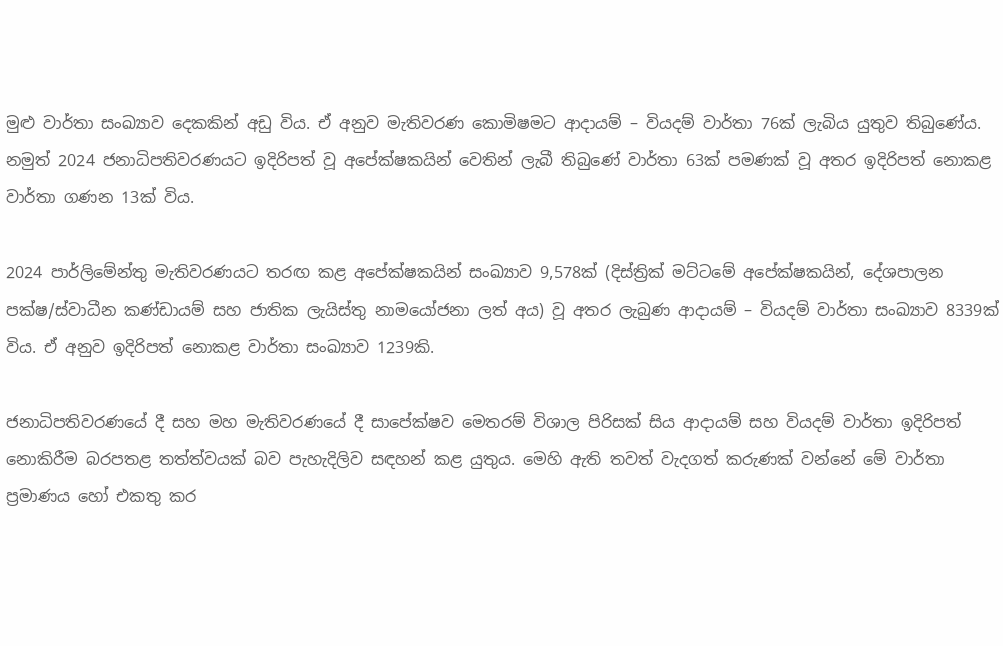මුළු වාර්තා සංඛ්‍යාව දෙකකින් අඩු විය. ඒ අනුව මැතිවරණ කොමිෂමට ආදායම් – වියදම් වාර්තා 76ක් ලැබිය යුතුව තිබුණේය. නමුත් 2024 ජනාධිපතිවරණයට ඉදිරිපත් වූ අපේක්ෂකයින් වෙතින් ලැබී තිබුණේ වාර්තා 63ක් පමණක් වූ අතර ඉදිරිපත් නොකළ වාර්තා ගණන 13ක් විය.

2024 පාර්ලිමේන්තු මැතිවරණයට තරඟ කළ අපේක්ෂකයින් සංඛ්‍යාව 9,578ක් (දිස්ත්‍රික් මට්ටමේ අපේක්ෂකයින්, දේශපාලන පක්ෂ/ස්වාධීන කණ්ඩායම් සහ ජාතික ලැයිස්තු නාමයෝජනා ලත් අය) වූ අතර ලැබුණ ආදායම් – වියදම් වාර්තා සංඛ්‍යාව 8339ක් විය. ඒ අනුව ඉදිරිපත් නොකළ වාර්තා සංඛ්‍යාව 1239කි.

ජනාධිපතිවරණයේ දී සහ මහ මැතිවරණයේ දී සාපේක්ෂව මෙතරම් විශාල පිරිසක් සිය ආදායම් සහ වියදම් වාර්තා ඉදිරිපත් නොකිරීම බරපතළ තත්ත්වයක් බව පැහැදිලිව සඳහන් කළ යුතුය. මෙහි ඇති තවත් වැදගත් කරුණක් වන්නේ මේ වාර්තා ප්‍රමාණය හෝ එකතු කර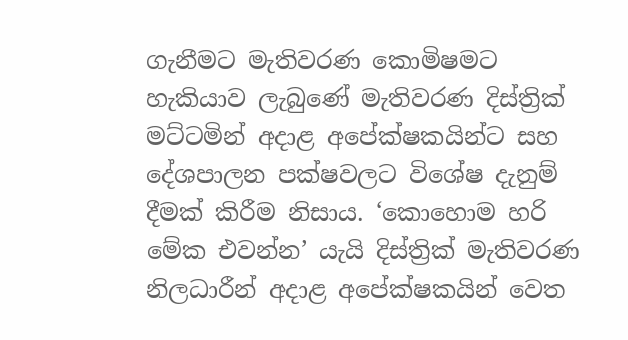ගැනීමට මැතිවරණ කොමිෂමට හැකියාව ලැබුණේ මැතිවරණ දිස්ත්‍රික් මට්ටමින් අදාළ අපේක්ෂකයින්ට සහ දේශපාලන පක්ෂවලට විශේෂ දැනුම් දීමක් කිරීම නිසාය. ‘කොහොම හරි මේක එවන්න’ යැයි දිස්ත්‍රික් මැතිවරණ නිලධාරීන් අදාළ අපේක්ෂකයින් වෙත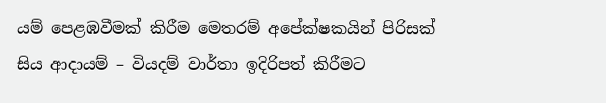යම් පෙළඹවීමක් කිරීම මෙතරම් අපේක්ෂකයින් පිරිසක් සිය ආදායම් – වියදම් වාර්තා ඉදිරිපත් කිරීමට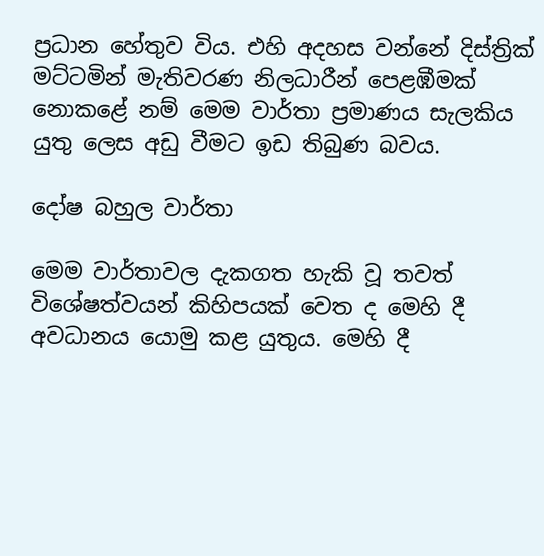ප්‍රධාන හේතුව විය. එහි අදහස වන්නේ දිස්ත්‍රික් මට්ටමින් මැතිවරණ නිලධාරීන් පෙළඹීමක් නොකළේ නම් මෙම වාර්තා ප්‍රමාණය සැලකිය යුතු ලෙස අඩු වීමට ඉඩ තිබුණ බවය.

දෝෂ බහුල වාර්තා

මෙම වාර්තාවල දැකගත හැකි වූ තවත් විශේෂත්වයන් කිහිපයක් වෙත ද මෙහි දී අවධානය යොමු කළ යුතුය. මෙහි දී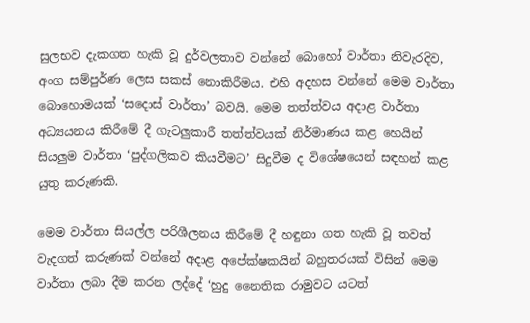සුලභව දැකගත හැකි වූ දුර්වලතාව වන්නේ බොහෝ වාර්තා නිවැරදිව, අංග සම්පුර්ණ ලෙස සකස් නොකිරීමය. එහි අදහස වන්නේ මෙම වාර්තා බොහොමයක් ‘සදොස් වාර්තා’ බවයි. මෙම තත්ත්වය අදාළ වාර්තා අධ්‍යයනය කිරීමේ දී ගැටලුකාරී තත්ත්වයක් නිර්මාණය කළ හෙයින් සියලුම වාර්තා ‘පුද්ගලිකව කියවීමට’ සිදුවීම ද විශේෂයෙන් සඳහන් කළ යුතු කරුණකි.

මෙම වාර්තා සියල්ල පරිශීලනය කිරීමේ දී හඳුනා ගත හැකි වූ තවත් වැදගත් කරුණක් වන්නේ අදාළ අපේක්ෂකයින් බහුතරයක් විසින් මෙම වාර්තා ලබා දීම කරන ලද්දේ ‘හුදු නෛතික රාමුවට යටත්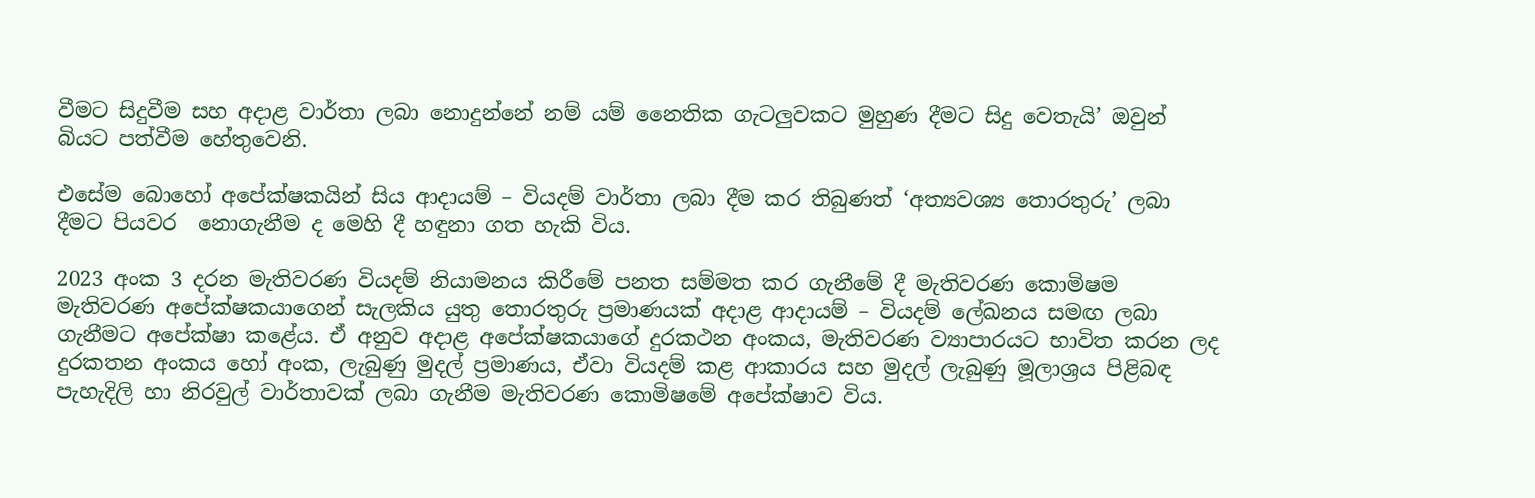වීමට සිදුවීම සහ අදාළ වාර්තා ලබා නොදුන්නේ නම් යම් නෛතික ගැටලුවකට මුහුණ දීමට සිදු වෙතැයි’ ඔවුන් බියට පත්වීම හේතුවෙනි.

එසේම බොහෝ අපේක්ෂකයින් සිය ආදායම් – වියදම් වාර්තා ලබා දීම කර තිබුණත් ‘අත්‍යවශ්‍ය තොරතුරු’ ලබා දීමට පියවර  නොගැනීම ද මෙහි දී හඳුනා ගත හැකි විය.

2023 අංක 3 දරන මැතිවරණ වියදම් නියාමනය කිරීමේ පනත සම්මත කර ගැනීමේ දී මැතිවරණ කොමිෂම මැතිවරණ අපේක්ෂකයාගෙන් සැලකිය යුතු තොරතුරු ප්‍රමාණයක් අදාළ ආදායම් – වියදම් ලේඛනය සමඟ ලබා ගැනීමට අපේක්ෂා කළේය. ඒ අනුව අදාළ අපේක්ෂකයාගේ දුරකථන අංකය, මැතිවරණ ව්‍යාපාරයට භාවිත කරන ලද දුරකතන අංකය හෝ අංක, ලැබුණු මුදල් ප්‍රමාණය, ඒවා වියදම් කළ ආකාරය සහ මුදල් ලැබුණු මූලාශ්‍රය පිළිබඳ පැහැදිලි හා නිරවුල් වාර්තාවක් ලබා ගැනීම මැතිවරණ කොමිෂමේ අපේක්ෂාව විය.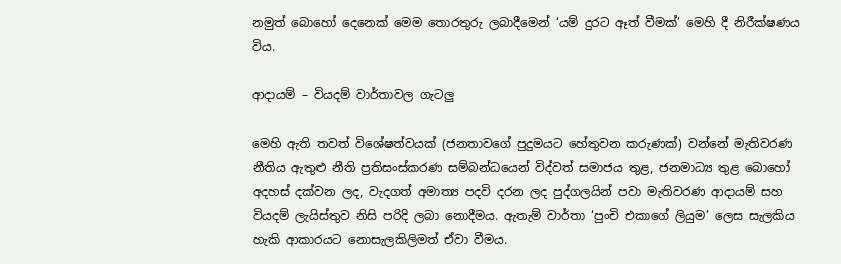නමුත් බොහෝ දෙනෙක් මෙම තොරතුරු ලබාදීමෙන් ‘යම් දුරට ඈත් වීමක්’ මෙහි දී නිරීක්ෂණය විය.

ආදායම් – වියදම් වාර්තාවල ගැටලු

මෙහි ඇති තවත් විශේෂත්වයක් (ජනතාවගේ පුදුමයට හේතුවන කරුණක්) වන්නේ මැතිවරණ නීතිය ඇතුළු නීති ප්‍රතිසංස්කරණ සම්බන්ධයෙන් විද්වත් සමාජය තුළ, ජනමාධ්‍ය තුළ බොහෝ අදහස් දක්වන ලද, වැදගත් අමාත්‍ය පදවි දරන ලද පුද්ගලයින් පවා මැතිවරණ ආදායම් සහ වියදම් ලැයිස්තුව නිසි පරිදි ලබා නොදීමය. ඇතැම් වාර්තා ‘පුංචි එකාගේ ලියුම’ ලෙස සැලකිය හැකි ආකාරයට නොසැලකිලිමත් ඒවා වීමය.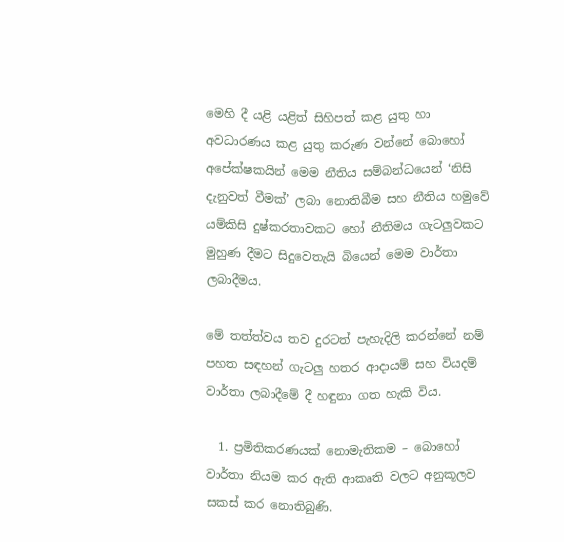මෙහි දී යළි යළිත් සිහිපත් කළ යුතු හා අවධාරණය කළ යුතු කරුණ වන්නේ බොහෝ අපේක්ෂකයින් මෙම නීතිය සම්බන්ධයෙන් ‘නිසි දැනුවත් වීමක්’ ලබා නොතිබීම සහ නීතිය හමුවේ යම්කිසි දුෂ්කරතාවකට හෝ නීතිමය ගැටලුවකට මුහුණ දීමට සිදුවෙතැයි බියෙන් මෙම වාර්තා ලබාදීමය.

මේ තත්ත්වය තව දුරටත් පැහැදිලි කරන්නේ නම් පහත සඳහන් ගැටලු හතර ආදායම් සහ වියදම් වාර්තා ලබාදීමේ දී හඳුනා ගත හැකි විය.

  1. ප්‍රමිතිකරණයක් නොමැතිකම – බොහෝ වාර්තා නියම කර ඇති ආකෘති වලට අනුකූලව සකස් කර නොතිබුණි.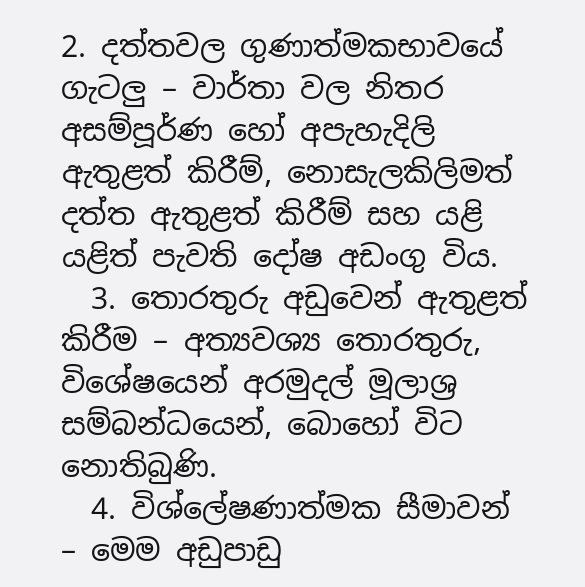2. දත්තවල ගුණාත්මකභාවයේ ගැටලු – වාර්තා වල නිතර අසම්පූර්ණ හෝ අපැහැදිලි ඇතුළත් කිරීම්, නොසැලකිලිමත් දත්ත ඇතුළත් කිරීම් සහ යළි යළිත් පැවති දෝෂ අඩංගු විය.
  3. තොරතුරු අඩුවෙන් ඇතුළත් කිරීම – අත්‍යවශ්‍ය තොරතුරු, විශේෂයෙන් අරමුදල් මූලාශ්‍ර සම්බන්ධයෙන්, බොහෝ විට නොතිබුණි.
  4. විශ්ලේෂණාත්මක සීමාවන් – මෙම අඩුපාඩු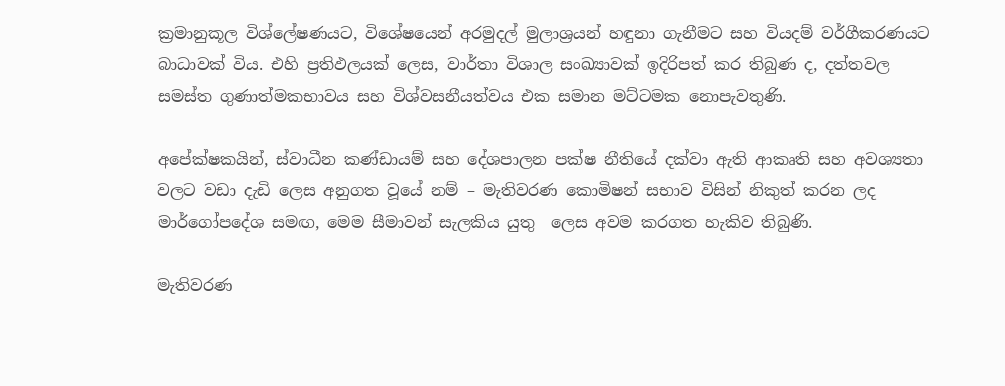ක්‍රමානුකූල විශ්ලේෂණයට, විශේෂයෙන් අරමුදල් මුලාශ්‍රයන් හඳුනා ගැනීමට සහ වියදම් වර්ගීකරණයට බාධාවක් විය. එහි ප්‍රතිඵලයක් ලෙස, වාර්තා විශාල සංඛ්‍යාවක් ඉදිරිපත් කර තිබුණ ද, දත්තවල සමස්ත ගුණාත්මකභාවය සහ විශ්වසනීයත්වය එක සමාන මට්ටමක නොපැවතුණි.

අපේක්ෂකයින්, ස්වාධීන කණ්ඩායම් සහ දේශපාලන පක්ෂ නීතියේ දක්වා ඇති ආකෘති සහ අවශ්‍යතා වලට වඩා දැඩි ලෙස අනුගත වූයේ නම් – මැතිවරණ කොමිෂන් සභාව විසින් නිකුත් කරන ලද මාර්ගෝපදේශ සමඟ, මෙම සීමාවන් සැලකිය යුතු  ලෙස අවම කරගත හැකිව තිබුණි.

මැතිවරණ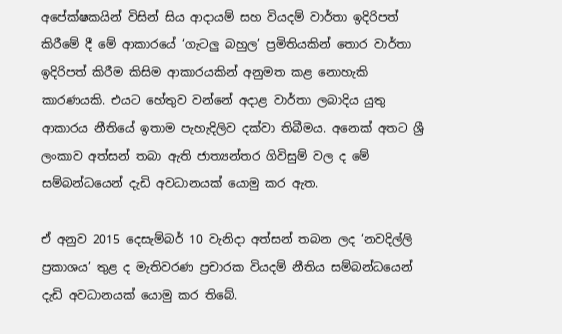අපේක්ෂකයින් විසින් සිය ආදායම් සහ වියදම් වාර්තා ඉදිරිපත් කිරීමේ දී මේ ආකාරයේ ‘ගැටලු බහුල’ ප්‍රමිතියකින් තොර වාර්තා ඉදිරිපත් කිරීම කිසිම ආකාරයකින් අනුමත කළ නොහැකි කාරණයකි. එයට හේතුව වන්නේ අදාළ වාර්තා ලබාදිය යුතු ආකාරය නීතියේ ඉතාම පැහැදිලිව දක්වා තිබීමය. අනෙක් අතට ශ්‍රී ලංකාව අත්සන් තබා ඇති ජාත්‍යන්තර ගිවිසුම් වල ද මේ සම්බන්ධයෙන් දැඩි අවධානයක් යොමු කර ඇත.

ඒ අනුව 2015 දෙසැම්බර් 10 වැනිදා අත්සන් තබන ලද ‘නවදිල්ලි ප්‍රකාශය’ තුළ ද මැතිවරණ ප්‍රචාරක වියදම් නීතිය සම්බන්ධයෙන් දැඩි අවධානයක් යොමු කර තිබේ.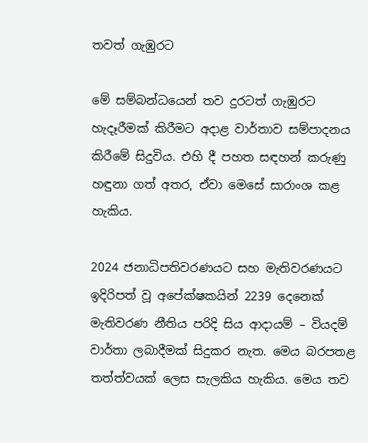තවත් ගැඹුරට

මේ සම්බන්ධයෙන් තව දුරටත් ගැඹුරට හැදෑරීමක් කිරීමට අදාළ වාර්තාව සම්පාදනය කිරීමේ සිදුවිය. එහි දී පහත සඳහන් කරුණු හඳුනා ගත් අතර, ඒවා මෙසේ සාරාංශ කළ හැකිය.

2024 ජනාධිපතිවරණයට සහ මැතිවරණයට ඉදිරිපත් වූ අපේක්ෂකයින් 2239 දෙනෙක් මැතිවරණ නීතිය පරිදි සිය ආදායම් – වියදම් වාර්තා ලබාදීමක් සිදුකර නැත. මෙය බරපතළ තත්ත්වයක් ලෙස සැලකිය හැකිය. මෙය තව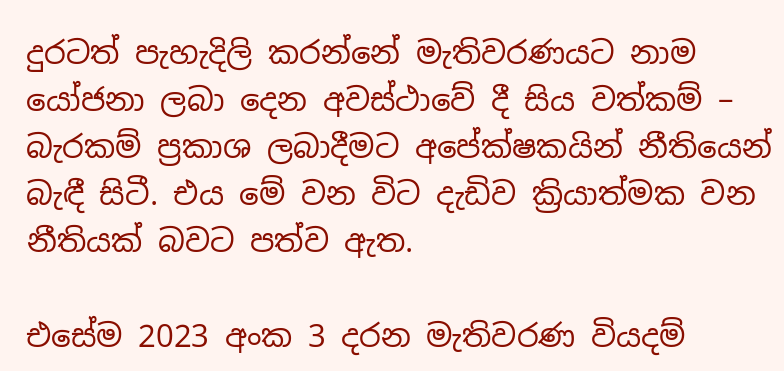දුරටත් පැහැදිලි කරන්නේ මැතිවරණයට නාම යෝජනා ලබා දෙන අවස්ථාවේ දී සිය වත්කම් – බැරකම් ප්‍රකාශ ලබාදීමට අපේක්ෂකයින් නීතියෙන් බැඳී සිටී. එය මේ වන විට දැඩිව ක්‍රියාත්මක වන නීතියක් බවට පත්ව ඇත.

එසේම 2023 අංක 3 දරන මැතිවරණ වියදම්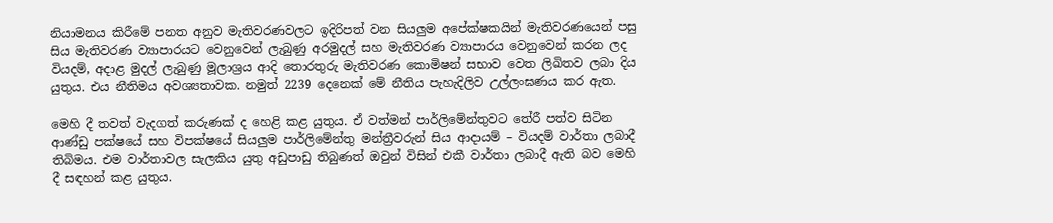නියාමනය කිරීමේ පනත අනුව මැතිවරණවලට ඉදිරිපත් වන සියලුම අපේක්ෂකයින් මැතිවරණයෙන් පසු සිය මැතිවරණ ව්‍යාපාරයට වෙනුවෙන් ලැබුණු අරමුදල් සහ මැතිවරණ ව්‍යාපාරය වෙනුවෙන් කරන ලද වියදම්, අදාළ මුදල් ලැබුණු මූලාශ්‍රය ආදි තොරතුරු මැතිවරණ කොමිෂන් සභාව වෙත ලිඛිතව ලබා දිය යුතුය. එය නීතිමය අවශ්‍යතාවක. නමුත් 2239 දෙනෙක් මේ නීතිය පැහැදිලිව උල්ලංඝණය කර ඇත.

මෙහි දී තවත් වැදගත් කරුණක් ද හෙළි කළ යුතුය. ඒ වත්මන් පාර්ලිමේන්තුවට තේරී පත්ව සිටින ආණ්ඩු පක්ෂයේ සහ විපක්ෂයේ සියලුම පාර්ලිමේන්තු මන්ත්‍රීවරුන් සිය ආදායම් – වියදම් වාර්තා ලබාදී තිබිමය. එම වාර්තාවල සැලකිය යුතු අඩුපාඩු තිබුණත් ඔවුන් විසින් එකී වාර්තා ලබාදී ඇති බව මෙහි දී සඳහන් කළ යුතුය.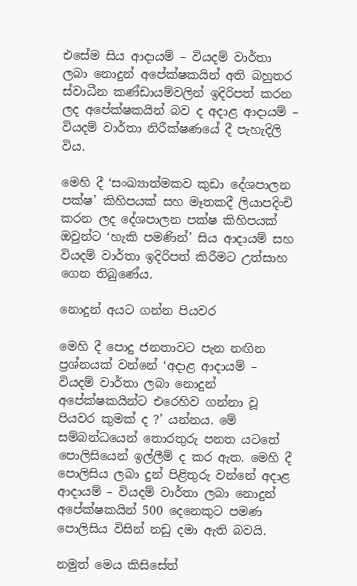එසේම සිය ආදායම් – වියදම් වාර්තා ලබා නොදුන් අපේක්ෂකයින් අති බහුතර ස්වාධීන කණ්ඩායම්වලින් ඉදිරිපත් කරන ලද අපේක්ෂකයින් බව ද අදාළ ආදායම් – වියදම් වාර්තා නිරීක්ෂණයේ දී පැහැදිලි විය.

මෙහි දී ‘සංඛ්‍යාත්මකව කුඩා දේශපාලන පක්ෂ’ කිහිපයක් සහ මෑතකදී ලියාපදිංචි කරන ලද දේශපාලන පක්ෂ කිහිපයක් ඔවුන්ට ‘හැකි පමණින්’ සිය ආදායම් සහ වියදම් වාර්තා ඉදිරිපත් කිරීමට උත්සාහ ගෙන තිබුණේය.

නොදුන් අයට ගන්න පියවර

මෙහි දී පොදු ජනතාවට පැන නඟින ප්‍රශ්නයක් වන්නේ ‘අදාළ ආදායම් – වියදම් වාර්තා ලබා නොදුන් අපේක්ෂකයින්ට එරෙහිව ගන්නා වූ පියවර කුමක් ද ?’ යන්නය. මේ සම්බන්ධයෙන් තොරතුරු පනත යටතේ පොලිසියෙන් ඉල්ලීම් ද කර ඇත. මෙහි දී පොලිසිය ලබා දුන් පිළිතුරු වන්නේ අදාළ ආදායම් – වියදම් වාර්තා ලබා නොදුන් අපේක්ෂකයින් 500 දෙනෙකුට පමණ පොලිසිය විසින් නඩු දමා ඇති බවයි.

නමුත් මෙය කිසිසේත්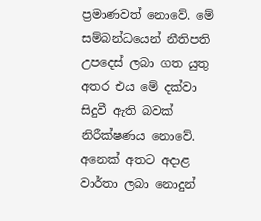ප්‍රමාණවත් නොවේ. මේ සම්බන්ධයෙන් නීතිපති උපදෙස් ලබා ගත යුතු අතර එය මේ දක්වා සිදුවී ඇති බවක් නිරීක්ෂණය නොවේ. අනෙක් අතට අදාළ වාර්තා ලබා නොදුන්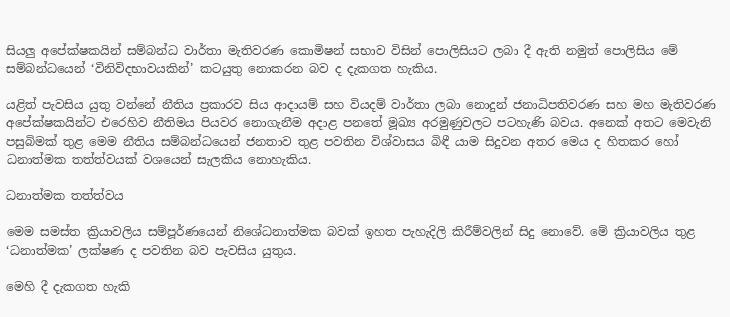සියලු අපේක්ෂකයින් සම්බන්ධ වාර්තා මැතිවරණ කොමිෂන් සභාව විසින් පොලිසියට ලබා දී ඇති නමුත් පොලිසිය මේ සම්බන්ධයෙන් ‘විනිවිදභාවයකින්’ කටයුතු නොකරන බව ද දැකගත හැකිය.

යළිත් පැවසිය යුතු වන්නේ නීතිය ප්‍රකාරව සිය ආදායම් සහ වියදම් වාර්තා ලබා නොදුන් ජනාධිපතිවරණ සහ මහ මැතිවරණ අපේක්ෂකයින්ට එරෙහිව නීතිමය පියවර නොගැනීම අදාළ පනතේ මූඛ්‍ය අරමුණුවලට පටහැණි බවය. අනෙක් අතට මෙවැනි පසුබිමක් තුළ මෙම නීතිය සම්බන්ධයෙන් ජනතාව තුළ පවතින විශ්වාසය බිඳී යාම සිදුවන අතර මෙය ද හිතකර හෝ ධනාත්මක තත්ත්වයක් වශයෙන් සැලකිය නොහැකිය.

ධනාත්මක තත්ත්වය

මෙම සමස්ත ක්‍රියාවලිය සම්පූර්ණයෙන් නිශේධනාත්මක බවක් ඉහත පැහැදිලි කිරීම්වලින් සිදු නොවේ. මේ ක්‍රියාවලිය තුළ ‘ධනාත්මක’ ලක්ෂණ ද පවතින බව පැවසිය යුතුය.

මෙහි දී දැකගත හැකි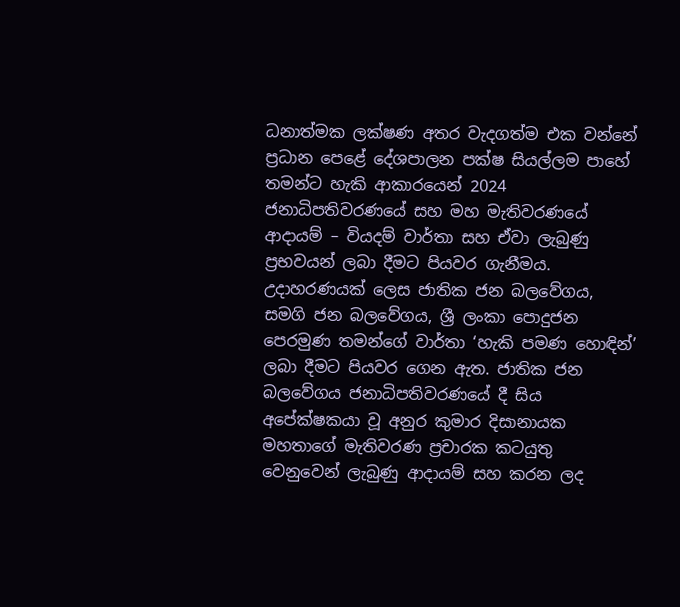ධනාත්මක ලක්ෂණ අතර වැදගත්ම එක වන්නේ ප්‍රධාන පෙළේ දේශපාලන පක්ෂ සියල්ලම පාහේ තමන්ට හැකි ආකාරයෙන් 2024 ජනාධිපතිවරණයේ සහ මහ මැතිවරණයේ ආදායම් – වියදම් වාර්තා සහ ඒවා ලැබුණු ප්‍රභවයන් ලබා දීමට පියවර ගැනීමය. උදාහරණයක් ලෙස ජාතික ජන බලවේගය, සමගි ජන බලවේගය, ශ්‍රී ලංකා පොදුජන පෙරමුණ තමන්ගේ වාර්තා ‘හැකි පමණ හොඳින්’ ලබා දීමට පියවර ගෙන ඇත. ජාතික ජන බලවේගය ජනාධිපතිවරණයේ දී සිය අපේක්ෂකයා වූ අනුර කුමාර දිසානායක මහතාගේ මැතිවරණ ප්‍රචාරක කටයුතු වෙනුවෙන් ලැබුණු ආදායම් සහ කරන ලද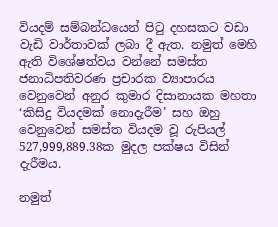වියදම් සම්බන්ධයෙන් පිටු දහසකට වඩා වැඩි වාර්තාවක් ලබා දී ඇත. නමුත් මෙහි ඇති විශේෂත්වය වන්නේ සමස්ත ජනාධිපතිවරණ ප්‍රචාරක ව්‍යාපාරය වෙනුවෙන් අනුර කුමාර දිසානායක මහතා ‘කිසිදු වියදමක් නොදැරීම’ සහ ඔහු වෙනුවෙන් සමස්ත වියදම වූ රුපියල් 527,999,889.38ක මුදල පක්ෂය විසින් දැරීමය.

නමුත්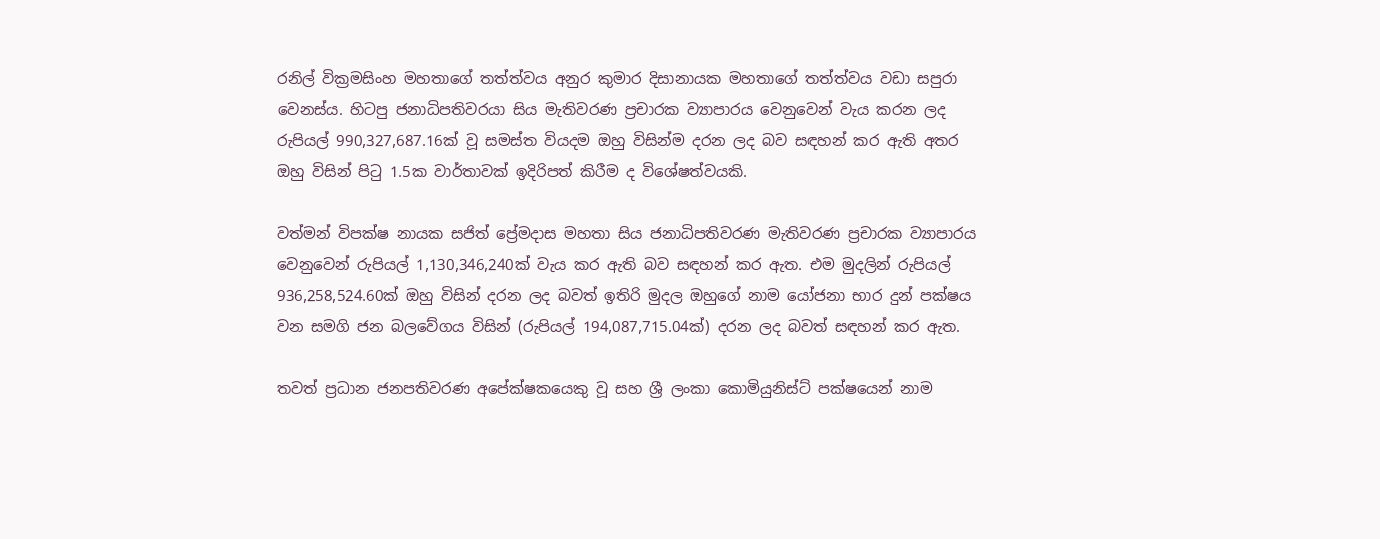රනිල් වික්‍රමසිංහ මහතාගේ තත්ත්වය අනුර කුමාර දිසානායක මහතාගේ තත්ත්වය වඩා සපුරා වෙනස්ය. හිටපු ජනාධිපතිවරයා සිය මැතිවරණ ප්‍රචාරක ව්‍යාපාරය වෙනුවෙන් වැය කරන ලද රුපියල් 990,327,687.16ක් වූ සමස්ත වියදම ඔහු විසින්ම දරන ලද බව සඳහන් කර ඇති අතර ඔහු විසින් පිටු 1.5ක වාර්තාවක් ඉදිරිපත් කිරීම ද විශේෂත්වයකි.

වත්මන් විපක්ෂ නායක සජිත් ප්‍රේමදාස මහතා සිය ජනාධිපතිවරණ මැතිවරණ ප්‍රචාරක ව්‍යාපාරය වෙනුවෙන් රුපියල් 1,130,346,240ක් වැය කර ඇති බව සඳහන් කර ඇත. එම මුදලින් රුපියල් 936,258,524.60ක් ඔහු විසින් දරන ලද බවත් ඉතිරි මුදල ඔහුගේ නාම යෝජනා භාර දුන් පක්ෂය වන සමගි ජන බලවේගය විසින් (රුපියල් 194,087,715.04ක්) දරන ලද බවත් සඳහන් කර ඇත.

තවත් ප්‍රධාන ජනපතිවරණ අපේක්ෂකයෙකු වූ සහ ශ්‍රී ලංකා කොමියුනිස්ට් පක්ෂයෙන් නාම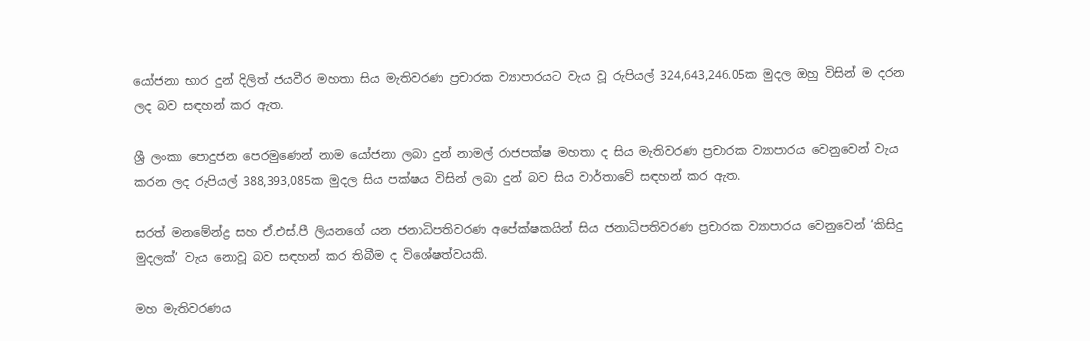යෝජනා භාර දුන් දිලිත් ජයවීර මහතා සිය මැතිවරණ ප්‍රචාරක ව්‍යාපාරයට වැය වූ රුපියල් 324,643,246.05ක මුදල ඔහු විසින් ම දරන ලද බව සඳහන් කර ඇත.

ශ්‍රී ලංකා පොදුජන පෙරමුණෙන් නාම යෝජනා ලබා දුන් නාමල් රාජපක්ෂ මහතා ද සිය මැතිවරණ ප්‍රචාරක ව්‍යාපාරය වෙනුවෙන් වැය කරන ලද රුපියල් 388,393,085ක මුදල සිය පක්ෂය විසින් ලබා දුන් බව සිය වාර්තාවේ සඳහන් කර ඇත.

සරත් මනමේන්ද්‍ර සහ ඒ.එස්.පී ලියනගේ යන ජනාධිපතිවරණ අපේක්ෂකයින් සිය ජනාධිපතිවරණ ප්‍රචාරක ව්‍යාපාරය වෙනුවෙන් ‘කිසිදු මුදලක්’ වැය නොවූ බව සඳහන් කර තිබීම ද විශේෂත්වයකි.

මහ මැතිවරණය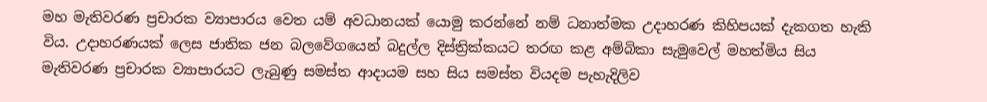මහ මැතිවරණ ප්‍රචාරක ව්‍යාපාරය වෙත යම් අවධානයක් යොමු කරන්නේ නම් ධනාත්මක උදාහරණ කිහිපයක් දැකගත හැකි විය. උදාහරණයක් ලෙස ජාතික ජන බලවේගයෙන් බදුල්ල දිස්ත්‍රික්කයට තරඟ කළ අම්බිකා සැමුවෙල් මහත්මිය සිය මැතිවරණ ප්‍රචාරක ව්‍යාපාරයට ලැබුණු සමස්ත ආදායම සහ සිය සමස්ත වියදම පැහැදිලිව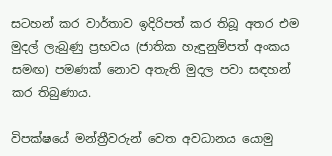සටහන් කර වාර්තාව ඉදිරිපත් කර තිබූ අතර එම මුදල් ලැබුණු ප්‍රභවය (ජාතික හැඳුනුම්පත් අංකය සමඟ) පමණක් නොව අතැති මුදල පවා සඳහන් කර තිබුණාය.

විපක්ෂයේ මන්ත්‍රීවරුන් වෙත අවධානය යොමු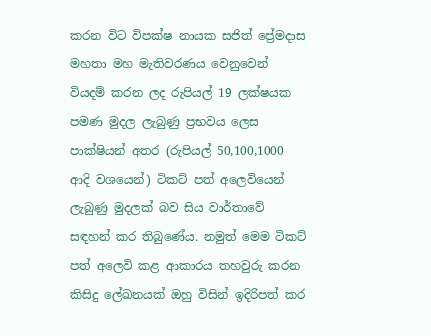කරන විට විපක්ෂ නායක සජිත් ප්‍රේමදාස මහතා මහ මැතිවරණය වෙනුවෙන් වියදම් කරන ලද රුපියල් 19 ලක්ෂයක පමණ මුදල ලැබුණු ප්‍රභවය ලෙස පාක්ෂියන් අතර (රුපියල් 50,100,1000 ආදි වශයෙන්) ටිකට් පත් අලෙවියෙන් ලැබුණු මුදලක් බව සිය වාර්තාවේ සඳහන් කර තිබුණේය. නමුත් මෙම ටිකට් පත් අලෙවි කළ ආකාරය තහවුරු කරන කිසිදු ලේඛනයක් ඔහු විසින් ඉදිරිපත් කර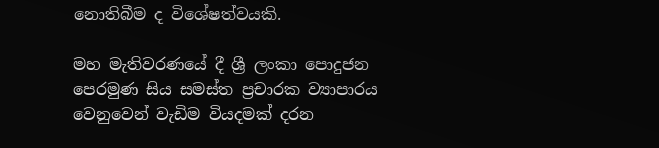නොතිබීම ද විශේෂත්වයකි.

මහ මැතිවරණයේ දී ශ්‍රී ලංකා පොදුජන පෙරමුණ සිය සමස්ත ප්‍රචාරක ව්‍යාපාරය වෙනුවෙන් වැඩිම වියදමක් දරන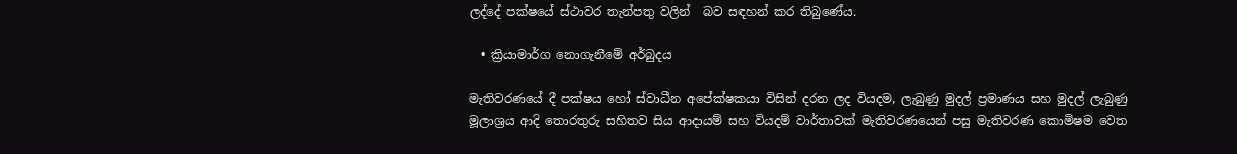ලද්දේ පක්ෂයේ ස්ථාවර තැන්පතු වලින්  බව සඳහන් කර තිබුණේය.

  • ක්‍රියාමාර්ග නොගැනීමේ අර්බුදය

මැතිවරණයේ දී පක්ෂය හෝ ස්වාධීන අපේක්ෂකයා විසින් දරන ලද වියදම, ලැබුණු මුදල් ප්‍රමාණය සහ මුදල් ලැබුණු මූලාශ්‍රය ආදි තොරතුරු සහිතව සිය ආදායම් සහ වියදම් වාර්තාවක් මැතිවරණයෙන් පසු මැතිවරණ කොමිෂම වෙත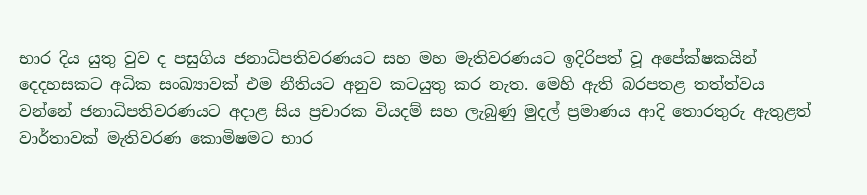භාර දිය යුතු වුව ද පසුගිය ජනාධිපතිවරණයට සහ මහ මැතිවරණයට ඉදිරිපත් වූ අපේක්ෂකයින් දෙදහසකට අධික සංඛ්‍යාවක් එම නීතියට අනුව කටයුතු කර නැත. මෙහි ඇති බරපතළ තත්ත්වය වන්නේ ජනාධිපතිවරණයට අදාළ සිය ප්‍රචාරක වියදම් සහ ලැබුණු මුදල් ප්‍රමාණය ආදි තොරතුරු ඇතුළත් වාර්තාවක් මැතිවරණ කොමිෂමට භාර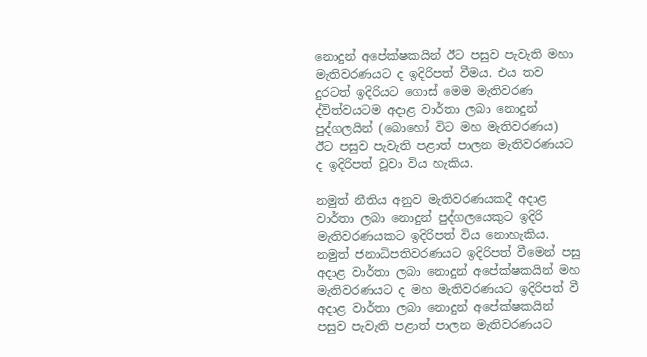නොදුන් අපේක්ෂකයින් ඊට පසුව පැවැති මහා මැතිවරණයට ද ඉදිරිපත් වීමය. එය තව දුරටත් ඉදිරියට ගොස් මෙම මැතිවරණ ද්විත්වයටම අදාළ වාර්තා ලබා නොදුන් පුද්ගලයින් (බොහෝ විට මහ මැතිවරණය) ඊට පසුව පැවැති පළාත් පාලන මැතිවරණයට ද ඉදිරිපත් වූවා විය හැකිය.

නමුත් නීතිය අනුව මැතිවරණයකදී අදාළ වාර්තා ලබා නොදුන් පුද්ගලයෙකුට ඉදිරි මැතිවරණයකට ඉදිරිපත් විය නොහැකිය. නමුත් ජනාධිපතිවරණයට ඉදිරිපත් වීමෙන් පසු අදාළ වාර්තා ලබා නොදුන් අපේක්ෂකයින් මහ මැතිවරණයට ද මහ මැතිවරණයට ඉදිරිපත් වී අදාළ වාර්තා ලබා නොදුන් අපේක්ෂකයින් පසුව පැවැති පළාත් පාලන මැතිවරණයට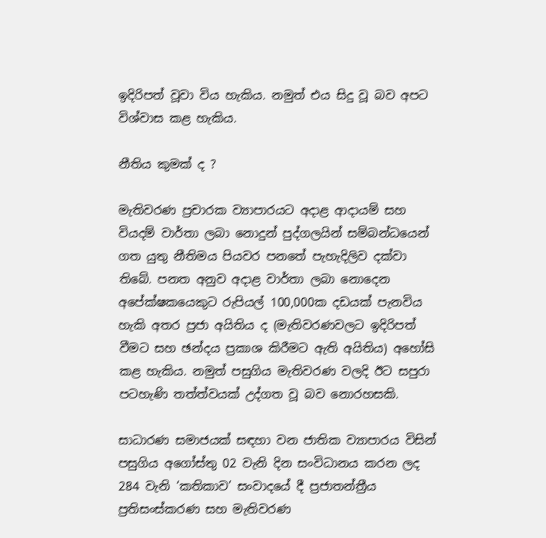ඉදිරිපත් වූවා විය හැකිය. නමුත් එය සිදු වූ බව අපට විශ්වාස කළ හැකිය.

නීතිය කුමක් ද ?

මැතිවරණ ප්‍රචාරක ව්‍යාපාරයට අදාළ ආදායම් සහ වියදම් වාර්තා ලබා නොදුන් පුද්ගලයින් සම්බන්ධයෙන් ගත යුතු නීතිමය පියවර පනතේ පැහැදිලිව දක්වා තිබේ. පනත අනුව අදාළ වාර්තා ලබා නොදෙන අපේක්ෂකයෙකුට රුපියල් 100,000ක දඩයක් පැනවිය හැකි අතර ප්‍රජා අයිතිය ද (මැතිවරණවලට ඉදිරිපත් වීමට සහ ඡන්දය ප්‍රකාශ කිරීමට ඇති අයිතිය) අහෝසි කළ හැකිය. නමුත් පසුගිය මැතිවරණ වලදි ඊට සපුරා පටහැණි තත්ත්වයක් උද්ගත වූ බව නොරහසකි.

සාධාරණ සමාජයක් සඳහා වන ජාතික ව්‍යාපාරය විසින් පසුගිය අගෝස්තු 02 වැනි දින සංවිධානය කරන ලද 284 වැනි ‘කතිකාව’ සංවාදයේ දී ප්‍රජාතන්ත්‍රීය ප්‍රතිසංස්කරණ සහ මැතිවරණ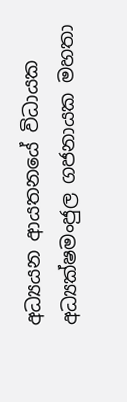අධ්‍යයන ආයතනයේ විධායක අධ්‍යක්ෂමංජුල ගජනායක මහතා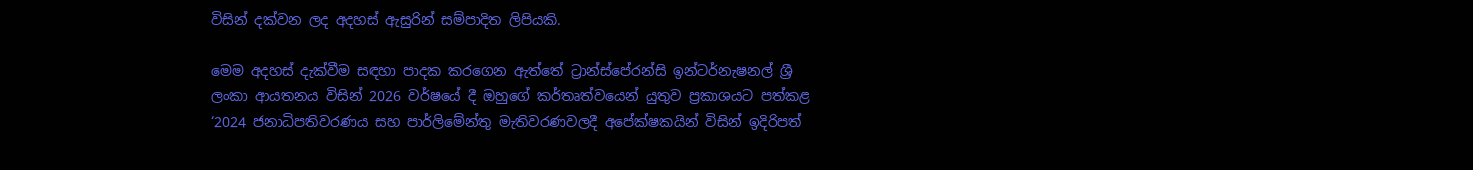විසින් දක්වන ලද අදහස් ඇසුරින් සම්පාදිත ලිපියකි.

මෙම අදහස් දැක්වීම සඳහා පාදක කරගෙන ඇත්තේ ට්‍රාන්ස්පේරන්සි ඉන්ටර්නැෂනල් ශ්‍රී ලංකා ආයතනය විසින් 2026 වර්ෂයේ දී ඔහුගේ කර්තෘත්වයෙන් යුතුව ප්‍රකාශයට පත්කළ ‘2024 ජනාධිපතිවරණය සහ පාර්ලිමේන්තු මැතිවරණවලදී අපේක්ෂකයින් විසින් ඉදිරිපත්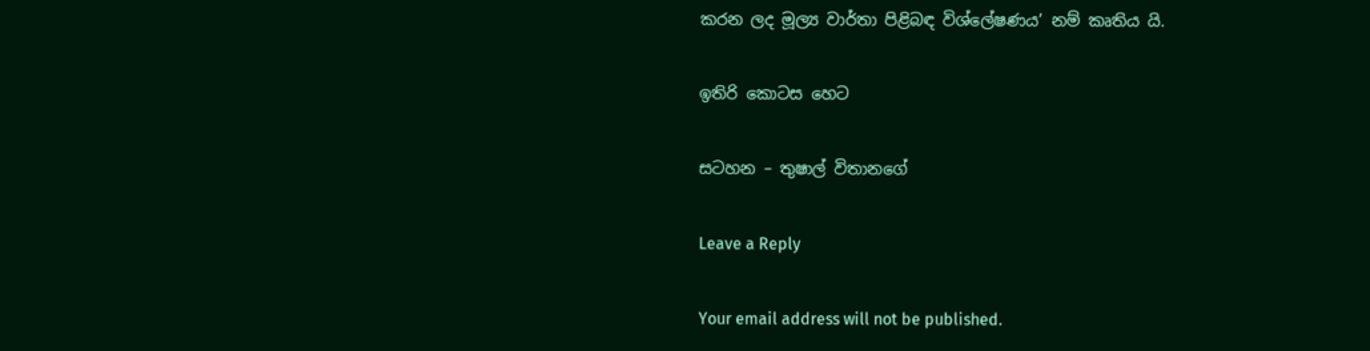කරන ලද මූල්‍ය වාර්තා පිළිබඳ විශ්ලේෂණය’ නම් කෘතිය යි.

ඉතිරි කොටස හෙට

සටහන – තුෂාල් විතානගේ

Leave a Reply

Your email address will not be published.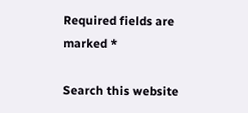Required fields are marked *

Search this website